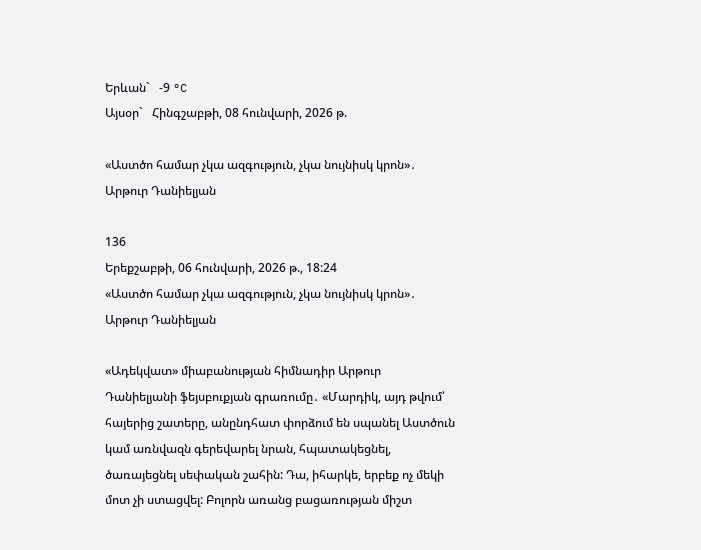Երևան`   -9 °C
Այսօր`   Հինգշաբթի, 08 հունվարի, 2026 թ.

«Աստծո համար չկա ազգություն, չկա նույնիսկ կրոն»․ Արթուր Դանիելյան

136
Երեքշաբթի, 06 հունվարի, 2026 թ., 18:24
«Աստծո համար չկա ազգություն, չկա նույնիսկ կրոն»․ Արթուր Դանիելյան

«Ադեկվատ» միաբանության հիմնադիր Արթուր Դանիելյանի ֆեյսբուքյան գրառումը․ «Մարդիկ, այդ թվում՝ հայերից շատերը, անընդհատ փորձում են սպանել Աստծուն կամ առնվազն գերեվարել նրան, հպատակեցնել, ծառայեցնել սեփական շահին: Դա, իհարկե, երբեք ոչ մեկի մոտ չի ստացվել: Բոլորն առանց բացառության միշտ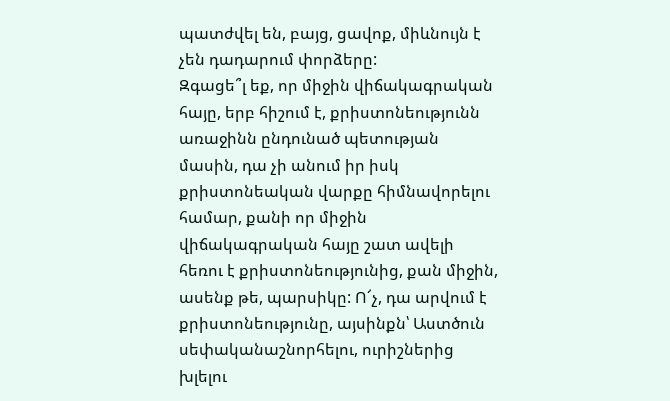պատժվել են, բայց, ցավոք, միևնույն է չեն դադարում փորձերը:
Զգացե՞լ եք, որ միջին վիճակագրական հայը, երբ հիշում է, քրիստոնեությունն առաջինն ընդունած պետության մասին, դա չի անում իր իսկ քրիստոնեական վարքը հիմնավորելու համար, քանի որ միջին վիճակագրական հայը շատ ավելի հեռու է քրիստոնեությունից, քան միջին, ասենք թե, պարսիկը: Ո՜չ, դա արվում է քրիստոնեությունը, այսինքն՝ Աստծուն սեփականաշնորհելու, ուրիշներից խլելու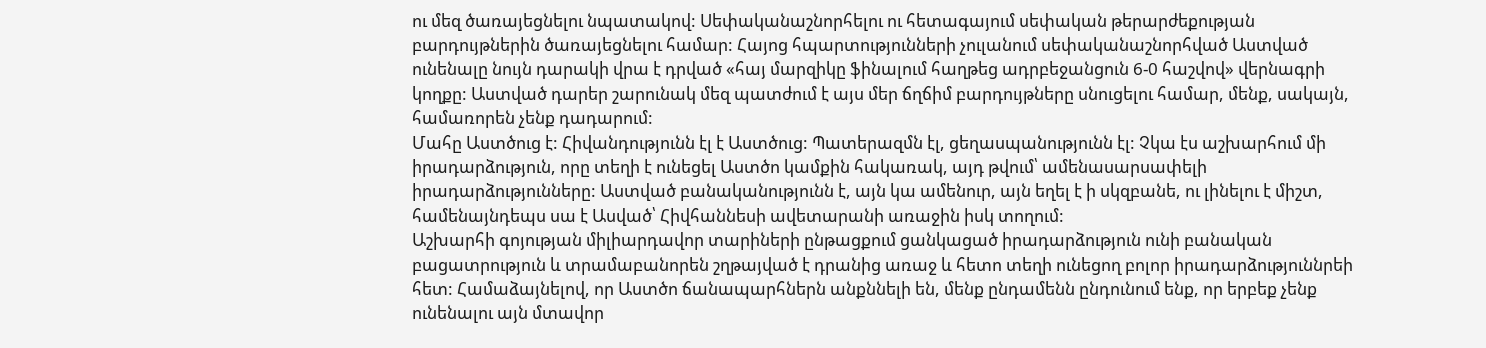ու մեզ ծառայեցնելու նպատակով: Սեփականաշնորհելու ու հետագայում սեփական թերարժեքության բարդույթներին ծառայեցնելու համար: Հայոց հպարտությունների չուլանում սեփականաշնորհված Աստված ունենալը նույն դարակի վրա է դրված «հայ մարզիկը ֆինալում հաղթեց ադրբեջանցուն 6-0 հաշվով» վերնագրի կողքը: Աստված դարեր շարունակ մեզ պատժում է այս մեր ճղճիմ բարդույթները սնուցելու համար, մենք, սակայն, համառորեն չենք դադարում:
Մահը Աստծուց է: Հիվանդությունն էլ է Աստծուց: Պատերազմն էլ, ցեղասպանությունն էլ: Չկա էս աշխարհում մի իրադարձություն, որը տեղի է ունեցել Աստծո կամքին հակառակ, այդ թվում՝ ամենասարսափելի իրադարձությունները: Աստված բանականությունն է, այն կա ամենուր, այն եղել է ի սկզբանե, ու լինելու է միշտ, համենայնդեպս սա է Ասված՝ Հիվհաննեսի ավետարանի առաջին իսկ տողում:
Աշխարհի գոյության միլիարդավոր տարիների ընթացքում ցանկացած իրադարձություն ունի բանական բացատրություն և տրամաբանորեն շղթայված է դրանից առաջ և հետո տեղի ունեցող բոլոր իրադարձություննրեի հետ: Համաձայնելով, որ Աստծո ճանապարհներն անքննելի են, մենք ընդամենն ընդունում ենք, որ երբեք չենք ունենալու այն մտավոր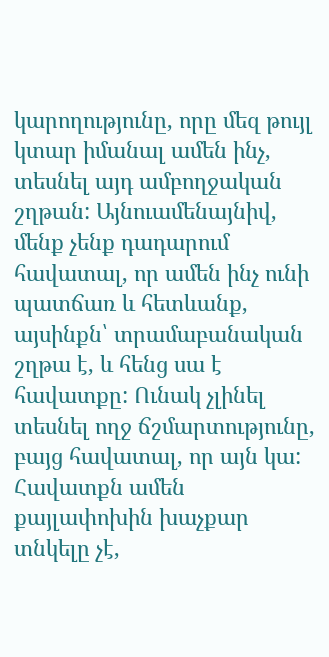կարողությունը, որը մեզ թույլ կտար իմանալ ամեն ինչ, տեսնել այդ ամբողջական շղթան: Այնուամենայնիվ, մենք չենք դադարում հավատալ, որ ամեն ինչ ունի պատճառ և հետևանք, այսինքն՝ տրամաբանական շղթա է, և հենց սա է հավատքը: Ունակ չլինել տեսնել ողջ ճշմարտությունը, բայց հավատալ, որ այն կա:
Հավատքն ամեն քայլափոխին խաչքար տնկելը չէ,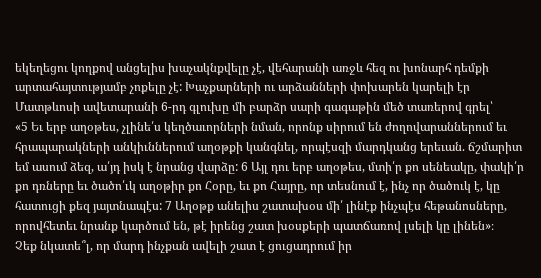եկեղեցու կողքով անցելիս խաչակնքվելը չէ, վեհարանի առջև հեզ ու խոնարհ դեմքի արտահայտությամբ չոքելը չէ: Խաչքարների ու արձանների փոխարեն կարելի էր Մատթևոսի ավետարանի 6-րդ գլուխը մի բարձր սարի գագաթին մեծ տառերով գրել՝
«5 Եւ երբ աղօթես, չլինե՛ս կեղծաւորների նման, որոնք սիրում են ժողովարաններում եւ հրապարակների անկիւններում աղօթքի կանգնել, որպէսզի մարդկանց երեւան. ճշմարիտ եմ ասում ձեզ, ա՛յդ իսկ է նրանց վարձը: 6 Այլ դու երբ աղօթես, մտի՛ր քո սենեակը, փակի՛ր քո դռները եւ ծածո՛ւկ աղօթիր քո Հօրը, եւ քո Հայրը, որ տեսնում է, ինչ որ ծածուկ է, կը հատուցի քեզ յայտնապէս: 7 Աղօթք անելիս շատախօս մի՛ լինէք ինչպէս հեթանոսները, որովհետեւ նրանք կարծում են, թէ իրենց շատ խօսքերի պատճառով լսելի կը լինեն»։
Չեք նկատե՞լ, որ մարդ ինչքան ավելի շատ է ցուցադրում իր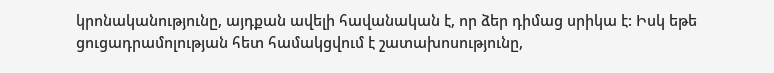կրոնականությունը, այդքան ավելի հավանական է, որ ձեր դիմաց սրիկա է: Իսկ եթե ցուցադրամոլության հետ համակցվում է շատախոսությունը,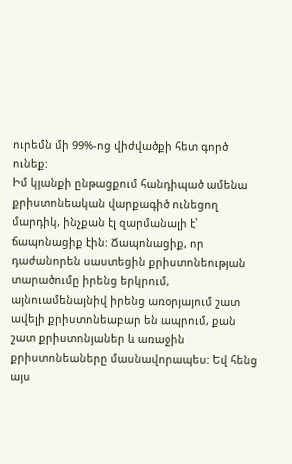ուրեմն մի 99%-ոց վիժվածքի հետ գործ ունեք:
Իմ կյանքի ընթացքում հանդիպած ամենա քրիստոնեական վարքագիծ ունեցող մարդիկ, ինչքան էլ զարմանալի է՝ ճապոնացիք էին: Ճապոնացիք, որ դաժանորեն սաստեցին քրիստոնեության տարածումը իրենց երկրում, այնուամենայնիվ իրենց առօրյայում շատ ավելի քրիստոնեաբար են ապրում, քան շատ քրիստոնյաներ և առաջին քրիստոնեաները մասնավորապես: Եվ հենց այս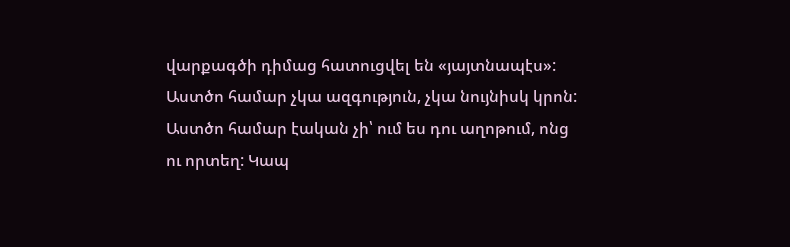վարքագծի դիմաց հատուցվել են «յայտնապէս»:
Աստծո համար չկա ազգություն, չկա նույնիսկ կրոն: Աստծո համար էական չի՝ ում ես դու աղոթում, ոնց ու որտեղ: Կապ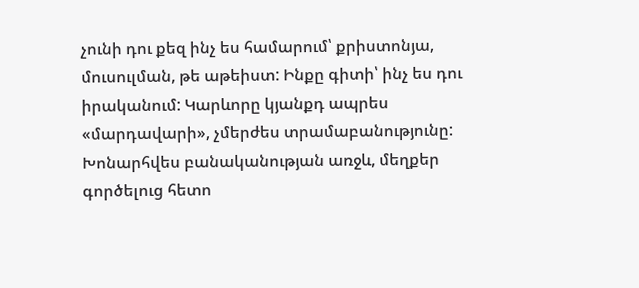չունի դու քեզ ինչ ես համարում՝ քրիստոնյա, մուսուլման, թե աթեիստ: Ինքը գիտի՝ ինչ ես դու իրականում: Կարևորը կյանքդ ապրես «մարդավարի», չմերժես տրամաբանությունը: Խոնարհվես բանականության առջև, մեղքեր գործելուց հետո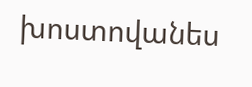խոստովանես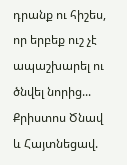դրանք ու հիշես, որ երբեք ուշ չէ ապաշխարել ու ծնվել նորից...
Քրիստոս Ծնավ և Հայտնեցավ.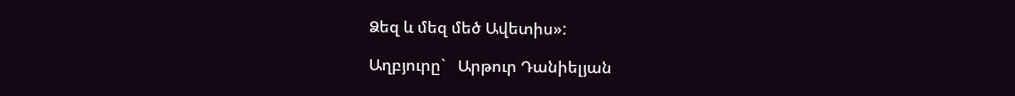Ձեզ և մեզ մեծ Ավետիս»:

Աղբյուրը`   Արթուր Դանիելյան